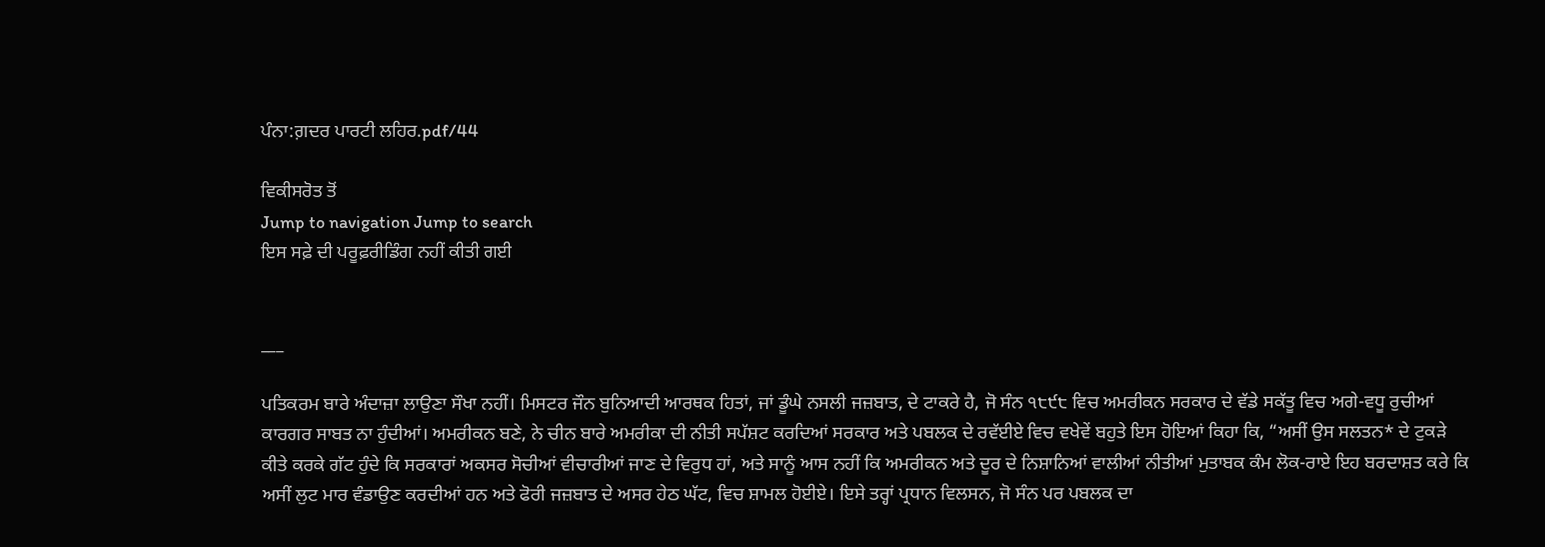ਪੰਨਾ:ਗ਼ਦਰ ਪਾਰਟੀ ਲਹਿਰ.pdf/44

ਵਿਕੀਸਰੋਤ ਤੋਂ
Jump to navigation Jump to search
ਇਸ ਸਫ਼ੇ ਦੀ ਪਰੂਫ਼ਰੀਡਿੰਗ ਨਹੀਂ ਕੀਤੀ ਗਈ


___

ਪਤਿਕਰਮ ਬਾਰੇ ਅੰਦਾਜ਼ਾ ਲਾਉਣਾ ਸੌਖਾ ਨਹੀਂ। ਮਿਸਟਰ ਜੌਨ ਬੁਨਿਆਦੀ ਆਰਥਕ ਹਿਤਾਂ, ਜਾਂ ਡੂੰਘੇ ਨਸਲੀ ਜਜ਼ਬਾਤ, ਦੇ ਟਾਕਰੇ ਹੈ, ਜੋ ਸੰਨ ੧੮੯੮ ਵਿਚ ਅਮਰੀਕਨ ਸਰਕਾਰ ਦੇ ਵੱਡੇ ਸਕੱਤੂ ਵਿਚ ਅਗੇ-ਵਧੂ ਰੁਚੀਆਂ ਕਾਰਗਰ ਸਾਬਤ ਨਾ ਹੁੰਦੀਆਂ। ਅਮਰੀਕਨ ਬਣੇ, ਨੇ ਚੀਨ ਬਾਰੇ ਅਮਰੀਕਾ ਦੀ ਨੀਤੀ ਸਪੱਸ਼ਟ ਕਰਦਿਆਂ ਸਰਕਾਰ ਅਤੇ ਪਬਲਕ ਦੇ ਰਵੱਈਏ ਵਿਚ ਵਖੇਵੇਂ ਬਹੁਤੇ ਇਸ ਹੋਇਆਂ ਕਿਹਾ ਕਿ, “ਅਸੀਂ ਉਸ ਸਲਤਨ* ਦੇ ਟੁਕੜੇ ਕੀਤੇ ਕਰਕੇ ਗੱਟ ਹੁੰਦੇ ਕਿ ਸਰਕਾਰਾਂ ਅਕਸਰ ਸੋਚੀਆਂ ਵੀਚਾਰੀਆਂ ਜਾਣ ਦੇ ਵਿਰੁਧ ਹਾਂ, ਅਤੇ ਸਾਨੂੰ ਆਸ ਨਹੀਂ ਕਿ ਅਮਰੀਕਨ ਅਤੇ ਦੂਰ ਦੇ ਨਿਸ਼ਾਨਿਆਂ ਵਾਲੀਆਂ ਨੀਤੀਆਂ ਮੁਤਾਬਕ ਕੰਮ ਲੋਕ-ਰਾਏ ਇਹ ਬਰਦਾਸ਼ਤ ਕਰੇ ਕਿ ਅਸੀਂ ਲੁਟ ਮਾਰ ਵੰਡਾਉਣ ਕਰਦੀਆਂ ਹਨ ਅਤੇ ਫੋਰੀ ਜਜ਼ਬਾਤ ਦੇ ਅਸਰ ਹੇਠ ਘੱਟ, ਵਿਚ ਸ਼ਾਮਲ ਹੋਈਏ। ਇਸੇ ਤਰ੍ਹਾਂ ਪ੍ਰਧਾਨ ਵਿਲਸਨ, ਜੋ ਸੰਨ ਪਰ ਪਬਲਕ ਦਾ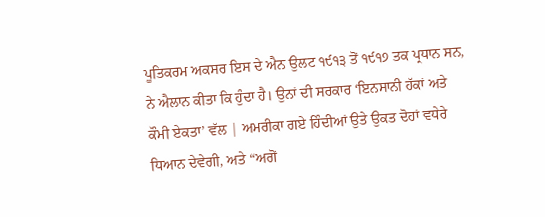ਪੂਤਿਕਰਮ ਅਕਸਰ ਇਸ ਦੇ ਐਨ ਉਲਟ ੧੯੧੩ ਤੋਂ ੧੯੧੭ ਤਕ ਪ੍ਰਧਾਨ ਸਨ, ਨੇ ਐਲਾਨ ਕੀਤਾ ਕਿ ਹੁੰਦਾ ਹੈ। ਉਨਾਂ ਦੀ ਸਰਕਾਰ ‘ਇਨਸਾਨੀ ਹੱਕਾਂ ਅਤੇ ਕੌਮੀ ਏਕਤਾ’ ਵੱਲ | ਅਮਰੀਕਾ ਗਏ ਹਿੰਦੀਆਂ ਉਤੇ ਉਕਤ ਦੋਹਾਂ ਵਧੇਰੇ ਧਿਆਨ ਦੇਵੇਗੀ, ਅਤੇ “ਅਗੋਂ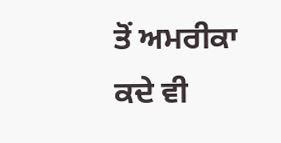ਤੋਂ ਅਮਰੀਕਾ ਕਦੇ ਵੀ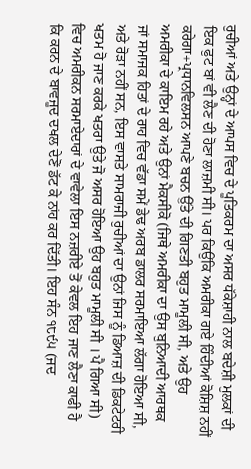ਰੁਚੀਆਂ ਅਤੇ ਉਨ੍ਹਾਂ ਦੇ ਆਪਸ ਵਿਚ ਦੇ ਪੂਤਿਕਰਮ ਦਾ ਅਸਰ ਧੱਕੇਸ਼ਾਹੀ ਨਾਲ ਬਦੇਸ਼ੀ ਮੁਲਕਾਂ ਦੀ ਇਕ ਫੁਟ ਬਾਂ ਵੀ ਲੈਣ ਦੀ ਹੋਣਾ ਲਾਜ਼ਮੀ ਸੀ। ਪਰ ਕਿਉਂਕਿ ਅਮਰੀਕਾ ਗਏ ਹਿੰਦੀਆਂ ਕੋਸ਼ਿਸ਼ ਨਹੀਂ ਕਰੇਗਾ+ਪ੍ਰਧਾਨਵਿਲਸਨ ਆਪਣੇ ਬਚਨ ਉੱਤੇ ਦੀ ਗਿਣਤੀ ਬਹੁਤ ਮਾਮੂਲੀ ਸੀ, ਅਤੇ ਉਹ ਅਮਰੀਕਾ ਦੇ ਕਾਇਮ ਰਹੇ ਅਤੇ ਉਨਾਂ ਮੈਕਸੀਕੋ (ਜਿਥੇ ਅਮਰੀਕਾ ਦਾ ਉਸ ਬੁਨਿਆਦੀ ਆਰਥਕ ਜਾਂ ਸਮਾਜਕ ਹਿਤਾਂ ਦੇ ਰਾਹ ਵਿਚ ਵੱਡਾ ਸਮੇਂ ਡੇਢ ਅਰਬ ਡਾਲਰ ਸਰਮਾਇਆ ਲੱਗਾ ਹੋਇਆ ਸੀ, ਅਤੇ ਰੋੜਾ ਨਹੀਂ ਸਨ, ਇਸ ਵਾਸਤੇ ਸਾਮਰਾਜੀ ਰੁਚੀਆਂ ਦਾ ਉਨਾਂ ਜਿਸ ਨੂੰ ਡਿਆਜ਼ ਦੀ ਡਿਕਟੇਟਰੀ ਖਤਮ ਹੋ ਜਾਣ ਕਰਕੇ ਖਤਰਾ ਉਤੇ ਜੋ ਅਸਰ ਹੋਇਆ ਉਹ ਬਹੁਤ ਮਾਮੂਲੀ ਸੀ । ਪੈ ਗਿਆ ਸੀ) ਵਿਚ ਅਮਰੀਕਨ ਸਰਮਾਏਦਾਰਾਂ ਦੇ ਵਾਵੇਲਾ ਇਸ ਨਜ਼ਰੀਏ ਤੋਂ ਕੇਵਲ ਇਹ ਜਾਣ ਲੈਣਾ ਕਾਫੀ ਹੈ ਕਿ ਕਰਨ ਦੇ ਬਾਵਜੂਦ ਦਖਲ ਦੇਣੋਂ ਡੱਟ ਕੇ ਨਾਂਹ ਕਰ ਦਿੱਤੀ। ਇਹ ਸੰਨ ੧੮੯੫ (ਜਦ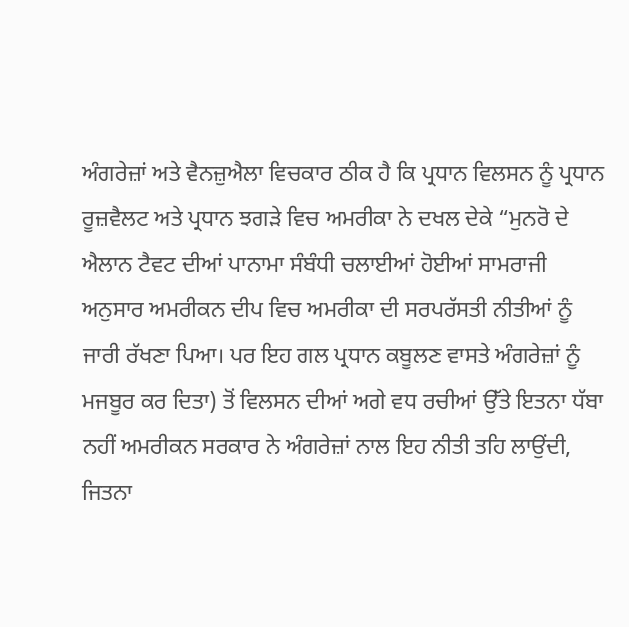ਅੰਗਰੇਜ਼ਾਂ ਅਤੇ ਵੈਨਜ਼ੁਐਲਾ ਵਿਚਕਾਰ ਠੀਕ ਹੈ ਕਿ ਪ੍ਰਧਾਨ ਵਿਲਸਨ ਨੂੰ ਪ੍ਰਧਾਨ ਰੂਜ਼ਵੈਲਟ ਅਤੇ ਪ੍ਰਧਾਨ ਝਗੜੇ ਵਿਚ ਅਮਰੀਕਾ ਨੇ ਦਖਲ ਦੇਕੇ “ਮੁਨਰੋ ਦੇ ਐਲਾਨ ਟੈਵਟ ਦੀਆਂ ਪਾਨਾਮਾ ਸੰਬੰਧੀ ਚਲਾਈਆਂ ਹੋਈਆਂ ਸਾਮਰਾਜੀ ਅਨੁਸਾਰ ਅਮਰੀਕਨ ਦੀਪ ਵਿਚ ਅਮਰੀਕਾ ਦੀ ਸਰਪਰੱਸਤੀ ਨੀਤੀਆਂ ਨੂੰ ਜਾਰੀ ਰੱਖਣਾ ਪਿਆ। ਪਰ ਇਹ ਗਲ ਪ੍ਰਧਾਨ ਕਬੂਲਣ ਵਾਸਤੇ ਅੰਗਰੇਜ਼ਾਂ ਨੂੰ ਮਜਬੂਰ ਕਰ ਦਿਤਾ) ਤੋਂ ਵਿਲਸਨ ਦੀਆਂ ਅਗੇ ਵਧ ਰਚੀਆਂ ਉੱਤੇ ਇਤਨਾ ਧੱਬਾ ਨਹੀਂ ਅਮਰੀਕਨ ਸਰਕਾਰ ਨੇ ਅੰਗਰੇਜ਼ਾਂ ਨਾਲ ਇਹ ਨੀਤੀ ਤਹਿ ਲਾਉਂਦੀ, ਜਿਤਨਾ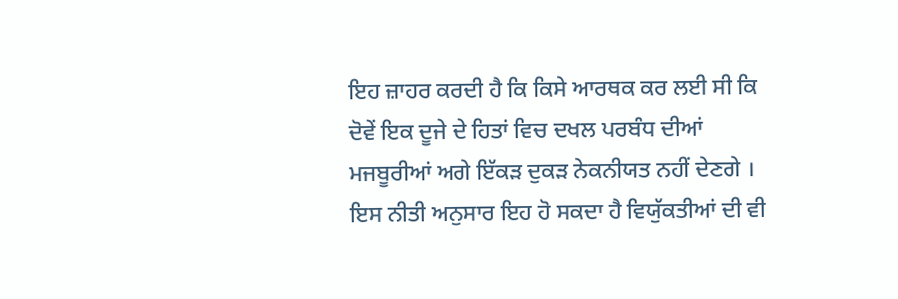ਇਹ ਜ਼ਾਹਰ ਕਰਦੀ ਹੈ ਕਿ ਕਿਸੇ ਆਰਥਕ ਕਰ ਲਈ ਸੀ ਕਿ ਦੋਵੇਂ ਇਕ ਦੂਜੇ ਦੇ ਹਿਤਾਂ ਵਿਚ ਦਖਲ ਪਰਬੰਧ ਦੀਆਂ ਮਜਬੂਰੀਆਂ ਅਗੇ ਇੱਕੜ ਦੁਕੜ ਨੇਕਨੀਯਤ ਨਹੀਂ ਦੇਣਗੇ । ਇਸ ਨੀਤੀ ਅਨੁਸਾਰ ਇਹ ਹੋ ਸਕਦਾ ਹੈ ਵਿਯੁੱਕਤੀਆਂ ਦੀ ਵੀ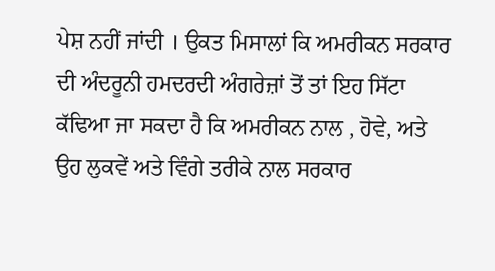ਪੇਸ਼ ਨਹੀਂ ਜਾਂਦੀ । ਉਕਤ ਮਿਸਾਲਾਂ ਕਿ ਅਮਰੀਕਨ ਸਰਕਾਰ ਦੀ ਅੰਦਰੂਨੀ ਹਮਦਰਦੀ ਅੰਗਰੇਜ਼ਾਂ ਤੋਂ ਤਾਂ ਇਹ ਸਿੱਟਾ ਕੱਢਿਆ ਜਾ ਸਕਦਾ ਹੈ ਕਿ ਅਮਰੀਕਨ ਨਾਲ , ਹੋਵੇ, ਅਤੇ ਉਹ ਲੁਕਵੇਂ ਅਤੇ ਵਿੰਗੇ ਤਰੀਕੇ ਨਾਲ ਸਰਕਾਰ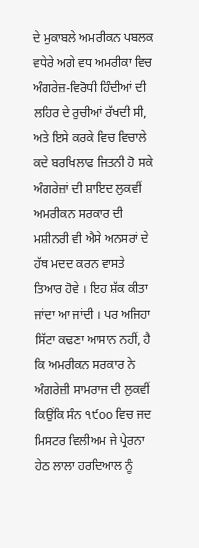ਦੇ ਮੁਕਾਬਲੇ ਅਮਰੀਕਨ ਪਬਲਕ ਵਧੇਰੇ ਅਗੇ ਵਧ ਅਮਰੀਕਾ ਵਿਚ ਅੰਗਰੇਜ਼-ਵਿਰੋਧੀ ਹਿੰਦੀਆਂ ਦੀ ਲਹਿਰ ਦੇ ਰੁਚੀਆਂ ਰੱਖਦੀ ਸੀ, ਅਤੇ ਇਸੇ ਕਰਕੇ ਵਿਚ ਵਿਚਾਲੇ ਕਦੇ ਬਰਖਿਲਾਫ ਜਿਤਨੀ ਹੋ ਸਕੇ ਅੰਗਰੇਜ਼ਾਂ ਦੀ ਸ਼ਾਇਦ ਲੁਕਵੀਂ ਅਮਰੀਕਨ ਸਰਕਾਰ ਦੀ ਮਸ਼ੀਨਰੀ ਵੀ ਐਸੇ ਅਨਸਰਾਂ ਦੇ ਹੱਥ ਮਦਦ ਕਰਨ ਵਾਸਤੇ ਤਿਆਰ ਹੋਵੇ । ਇਹ ਸ਼ੱਕ ਕੀਤਾ ਜਾਂਦਾ ਆ ਜਾਂਦੀ । ਪਰ ਅਜਿਹਾ ਸਿੱਟਾ ਕਢਣਾ ਆਸਾਨ ਨਹੀਂ, ਹੈ ਕਿ ਅਮਰੀਕਨ ਸਰਕਾਰ ਨੇ ਅੰਗਰੇਜ਼ੀ ਸਾਮਰਾਜ ਦੀ ਲੁਕਵੀਂ ਕਿਉਂਕਿ ਸੰਨ ੧੯oo ਵਿਚ ਜਦ ਮਿਸਟਰ ਵਿਲੀਅਮ ਜੇ ਪ੍ਰੇਰਨਾ ਹੇਠ ਲਾਲਾ ਹਰਦਿਆਲ ਨੂੰ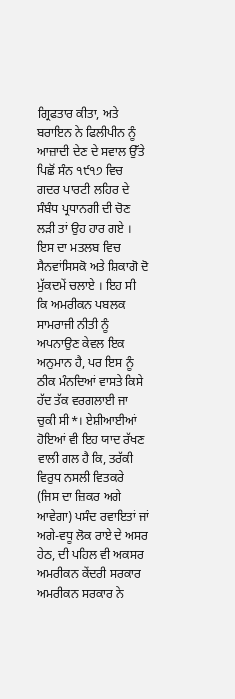ਗ੍ਰਿਫਤਾਰ ਕੀਤਾ, ਅਤੇ ਬਰਾਇਨ ਨੇ ਫਿਲੀਪੀਨ ਨੂੰ ਆਜ਼ਾਦੀ ਦੇਣ ਦੇ ਸਵਾਲ ਉੱਤੇ ਪਿਛੋਂ ਸੰਨ ੧੯੧੭ ਵਿਚ ਗਦਰ ਪਾਰਟੀ ਲਹਿਰ ਦੇ ਸੰਬੰਧ ਪ੍ਰਧਾਨਗੀ ਦੀ ਚੋਣ ਲੜੀ ਤਾਂ ਉਹ ਹਾਰ ਗਏ । ਇਸ ਦਾ ਮਤਲਬ ਵਿਚ ਸੈਨਵਾਂਸਿਸਕੋ ਅਤੇ ਸ਼ਿਕਾਗੋ ਦੋ ਮੁੱਕਦਮੇਂ ਚਲਾਏ । ਇਹ ਸੀ ਕਿ ਅਮਰੀਕਨ ਪਬਲਕ ਸਾਮਰਾਜੀ ਨੀਤੀ ਨੂੰ ਅਪਨਾਉਣ ਕੇਵਲ ਇਕ ਅਨੁਮਾਨ ਹੈ, ਪਰ ਇਸ ਨੂੰ ਠੀਕ ਮੰਨਦਿਆਂ ਵਾਸਤੇ ਕਿਸੇ ਹੱਦ ਤੱਕ ਵਰਗਲਾਈ ਜਾ ਚੁਕੀ ਸੀ*। ਏਸ਼ੀਆਈਆਂ ਹੋਇਆਂ ਵੀ ਇਹ ਯਾਦ ਰੱਖਣ ਵਾਲੀ ਗਲ ਹੈ ਕਿ, ਤਰੱਕੀ ਵਿਰੁਧ ਨਸਲੀ ਵਿਤਕਰੇ (ਜਿਸ ਦਾ ਜ਼ਿਕਰ ਅਗੇ ਆਵੇਗਾ) ਪਸੰਦ ਰਵਾਇਤਾਂ ਜਾਂ ਅਗੇ-ਵਧੂ ਲੋਕ ਰਾਏ ਦੇ ਅਸਰ ਹੇਠ, ਦੀ ਪਹਿਲ ਵੀ ਅਕਸਰ ਅਮਰੀਕਨ ਕੇਂਦਰੀ ਸਰਕਾਰ ਅਮਰੀਕਨ ਸਰਕਾਰ ਨੇ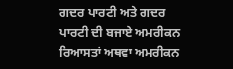ਗਦਰ ਪਾਰਟੀ ਅਤੇ ਗਦਰ ਪਾਰਟੀ ਦੀ ਬਜਾਏ ਅਮਰੀਕਨ ਰਿਆਸਤਾਂ ਅਥਵਾ ਅਮਰੀਕਨ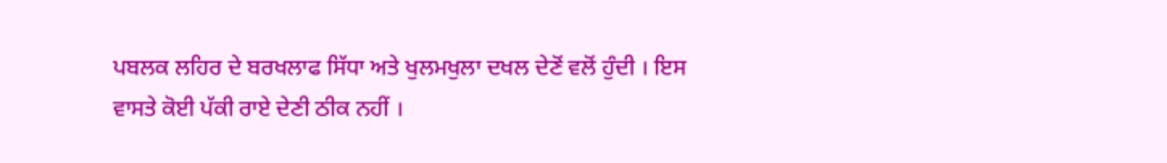ਪਬਲਕ ਲਹਿਰ ਦੇ ਬਰਖਲਾਫ ਸਿੱਧਾ ਅਤੇ ਖੁਲਮਖੁਲਾ ਦਖਲ ਦੇਣੋਂ ਵਲੋਂ ਹੁੰਦੀ । ਇਸ ਵਾਸਤੇ ਕੋਈ ਪੱਕੀ ਰਾਏ ਦੇਣੀ ਠੀਕ ਨਹੀਂ ।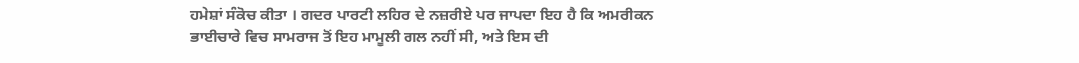ਹਮੇਸ਼ਾਂ ਸੰਕੋਚ ਕੀਤਾ । ਗਦਰ ਪਾਰਟੀ ਲਹਿਰ ਦੇ ਨਜ਼ਰੀਏ ਪਰ ਜਾਪਦਾ ਇਹ ਹੈ ਕਿ ਅਮਰੀਕਨ ਭਾਈਚਾਰੇ ਵਿਚ ਸਾਮਰਾਜ ਤੋਂ ਇਹ ਮਾਮੂਲੀ ਗਲ ਨਹੀਂ ਸੀ, ਅਤੇ ਇਸ ਦੀ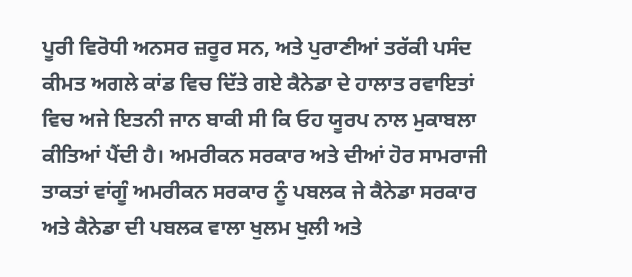ਪੂਰੀ ਵਿਰੋਧੀ ਅਨਸਰ ਜ਼ਰੂਰ ਸਨ, ਅਤੇ ਪੁਰਾਣੀਆਂ ਤਰੱਕੀ ਪਸੰਦ ਕੀਮਤ ਅਗਲੇ ਕਾਂਡ ਵਿਚ ਦਿੱਤੇ ਗਏ ਕੈਨੇਡਾ ਦੇ ਹਾਲਾਤ ਰਵਾਇਤਾਂ ਵਿਚ ਅਜੇ ਇਤਨੀ ਜਾਨ ਬਾਕੀ ਸੀ ਕਿ ਓਹ ਯੂਰਪ ਨਾਲ ਮੁਕਾਬਲਾ ਕੀਤਿਆਂ ਪੈਂਦੀ ਹੈ। ਅਮਰੀਕਨ ਸਰਕਾਰ ਅਤੇ ਦੀਆਂ ਹੋਰ ਸਾਮਰਾਜੀ ਤਾਕਤਾਂ ਵਾਂਗੂੰ ਅਮਰੀਕਨ ਸਰਕਾਰ ਨੂੰ ਪਬਲਕ ਜੇ ਕੈਨੇਡਾ ਸਰਕਾਰ ਅਤੇ ਕੈਨੇਡਾ ਦੀ ਪਬਲਕ ਵਾਲਾ ਖੁਲਮ ਖੁਲੀ ਅਤੇ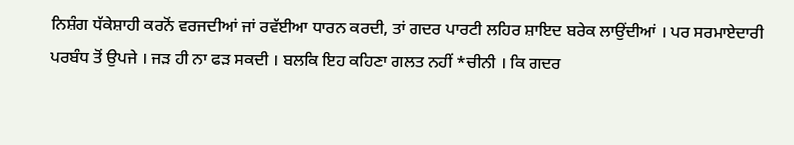ਨਿਸ਼ੰਗ ਧੱਕੇਸ਼ਾਹੀ ਕਰਨੋਂ ਵਰਜਦੀਆਂ ਜਾਂ ਰਵੱਈਆ ਧਾਰਨ ਕਰਦੀ, ਤਾਂ ਗਦਰ ਪਾਰਟੀ ਲਹਿਰ ਸ਼ਾਇਦ ਬਰੇਕ ਲਾਉਂਦੀਆਂ । ਪਰ ਸਰਮਾਏਦਾਰੀ ਪਰਬੰਧ ਤੋਂ ਉਪਜੇ । ਜੜ ਹੀ ਨਾ ਫੜ ਸਕਦੀ । ਬਲਕਿ ਇਹ ਕਹਿਣਾ ਗਲਤ ਨਹੀਂ *ਚੀਨੀ । ਕਿ ਗਦਰ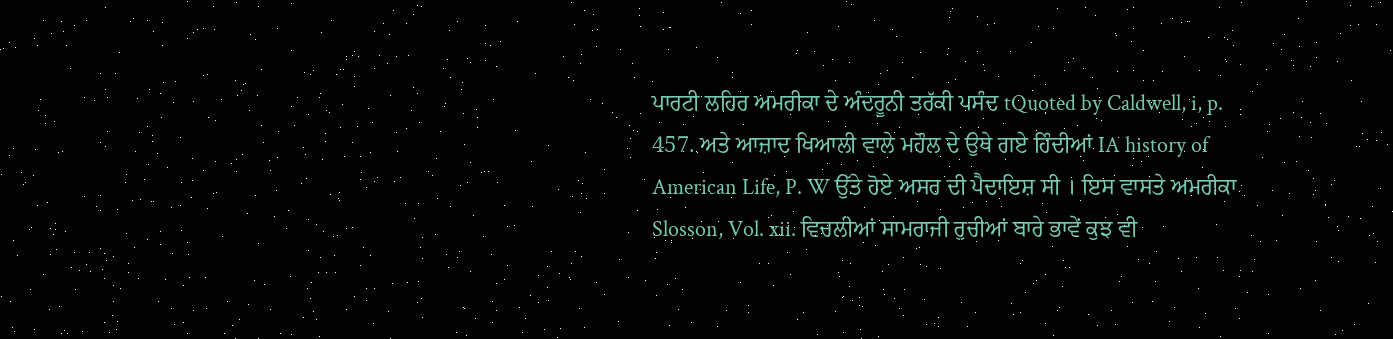ਪਾਰਟੀ ਲਹਿਰ ਅਮਰੀਕਾ ਦੇ ਅੰਦਰੂਨੀ ਤਰੱਕੀ ਪਸੰਦ tQuoted by Caldwell, i, p. 457. ਅਤੇ ਆਜ਼ਾਦ ਖਿਆਲੀ ਵਾਲੇ ਮਹੌਲ ਦੇ ਉਥੇ ਗਏ ਹਿੰਦੀਆਂ IA history of American Life, P. W ਉੱਤੇ ਹੋਏ ਅਸਰ ਦੀ ਪੈਦਾਇਸ਼ ਸੀ । ਇਸ ਵਾਸਤੇ ਅਮਰੀਕਾ Slosson, Vol. xii. ਵਿਚਲੀਆਂ ਸਾਮਰਾਜੀ ਰੁਚੀਆਂ ਬਾਰੇ ਭਾਵੇਂ ਕੁਝ ਵੀ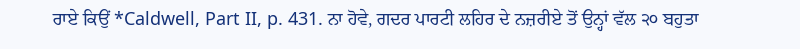ਰਾਏ ਕਿਉਂ *Caldwell, Part II, p. 431. ਨਾ ਹੋਵੇ, ਗਦਰ ਪਾਰਟੀ ਲਹਿਰ ਦੇ ਨਜ਼ਰੀਏ ਤੋਂ ਉਨ੍ਹਾਂ ਵੱਲ ੨੦ ਬਹੁਤਾ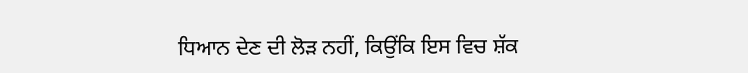ਧਿਆਨ ਦੇਣ ਦੀ ਲੋੜ ਨਹੀਂ, ਕਿਉਂਕਿ ਇਸ ਵਿਚ ਸ਼ੱਕ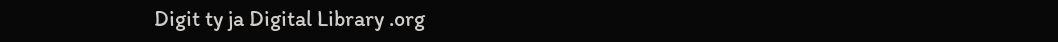Digit ty ja Digital Library .org